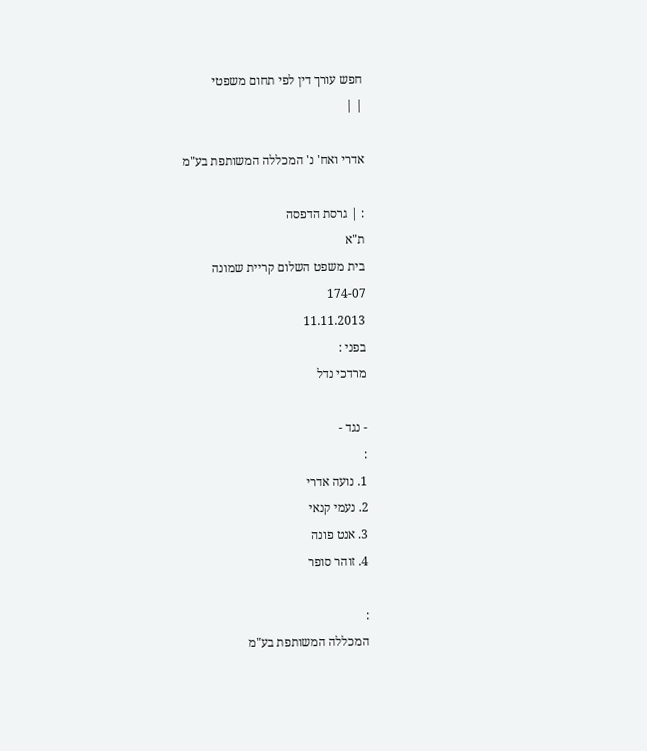חפש עורך דין לפי תחום משפטי
| |

אדרי ואח' נ' המכללה המשותפת בע"מ

: | גרסת הדפסה
ת"א
בית משפט השלום קריית שמונה
174-07
11.11.2013
בפני :
מרדכי נדל

- נגד -
:
1. נועה אדרי
2. נעמי קנאי
3. אנט פונה
4. זוהר סופר

:
המכללה המשותפת בע"מ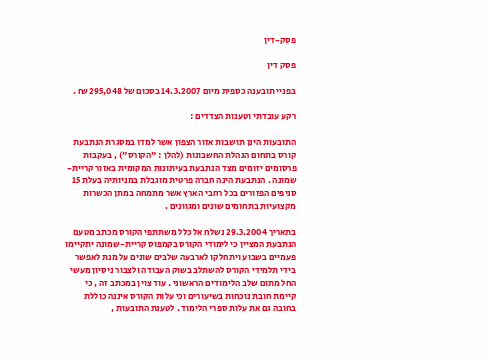פסק-דין

פסק דין

בפניי תובענה כספית מיום 14.3.2007 בסכום של 295,048 ₪ .

רקע עובדתי וטענות הצדדים :

התובעות הינן תושבות אזור הצפון אשר למדו במסגרת הנתבעת קורס בתחום הנהלת החשבונות (להלן : "הקורס") , בעקבות פרסומים יזומים מצד הנתבעת בעיתונות המקומית באזור קריית-שמונה . הנתבעת הינה חברה פרטית מוגבלת במניותיה בעלת 15 סניפים הפזורים בכל רחבי הארץ אשר מתמחה במתן הכשרות מקצועיות בתחומים שונים ומגוונים .

בתאריך 29.3.2004 נשלח אל כלל משתתפי הקורס מכתב מטעם הנתבעת המציין כי לימודי הקורס בקמפוס קריית-שמונה יתקיימו פעמיים בשבוע ויתחלקו לארבעה שלבים שונים על מנת לאפשר בידי תלמידי הקורס להשתלב בשוק העבודה ולצבור ניסיון מעשי החל מתום שלב הלימודים הראשוני . עוד צוין במכתב זה , כי קיימת חובת נוכחות בשיעורים וכי עלות הקורס איננה כוללת בחובה גם את עלות ספרי הלימוד . לטענת התובעות ,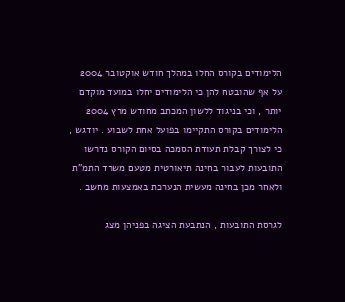הלימודים בקורס החלו במהלך חודש אוקטובר 2004 על אף שהובטח להן כי הלימודים יחלו במועד מוקדם יותר , וכי בניגוד ללשון המכתב מחודש מרץ 2004 הלימודים בקורס התקיימו בפועל אחת לשבוע . יודגש , כי לצורך קבלת תעודת הסמכה בסיום הקורס נדרשו התובעות לעבור בחינה תיאורטית מטעם משרד התמ"ת ולאחר מכן בחינה מעשית הנערכת באמצעות מחשב .

לגרסת התובעות , הנתבעת הציגה בפניהן מצג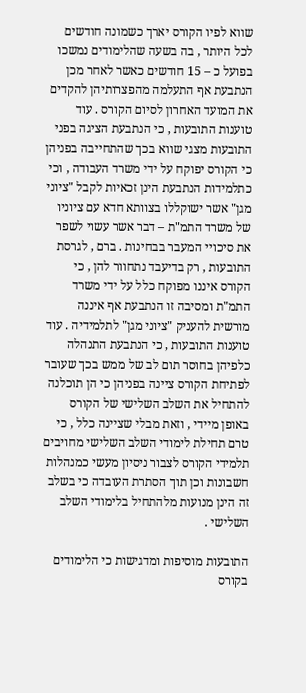שווא לפיו הקורס יארך כשמונה חודשים לכל היותר , בה בשעה שהלימודים נמשכו בפועל כ – 15 חודשים כאשר לאחר מכן הנתבעת אף התעלמה מהפצרותיהן להקדים את המועד האחרון לסיום הקורס . עוד טוענות התובעות , כי הנתבעת הציגה בפני התובעות מצגי שווא בכך שהתחייבה בפניהן כי הקורס יפוקח על ידי משרד העבודה , וכי כתלמידות הנתבעת הינן זכאיות לקבל "ציוני מגן" אשר ישוקללו בצוותא חדא עם ציוניו של משרד התמ"ת – דבר אשר עשוי לשפר את סיכויי המעבר בבחינות . ברם , לגרסת התובעות , רק בדיעבד נתחוור להן , כי הקורס איננו מפוקח כלל על ידי משרד התמ"ת ומסיבה זו הנתבעת אף איננה מורשית להעניק "ציוני מגן" לתלמידיה . עוד טוענות התובעות , כי הנתבעת התנהלה כלפיהן בחוסר תום לב של ממש בכך שעובר לפתיחת הקורס ציינה בפניהן כי הן תוכלנה להתחיל את השלב השלישי של הקורס באופן מיידי , וזאת מבלי שציינה כלל , כי טרם תחילת לימודי השלב השלישי מחויבים תלמידי הקורס לצבור ניסיון מעשי כמנהלות חשבונות וכן תוך הסתרת העובדה כי בשלב זה הינן מנועות מלהתחיל בלימודי השלב השלישי .

התובעות מוסיפות ומדגישות כי הלימודים בקורס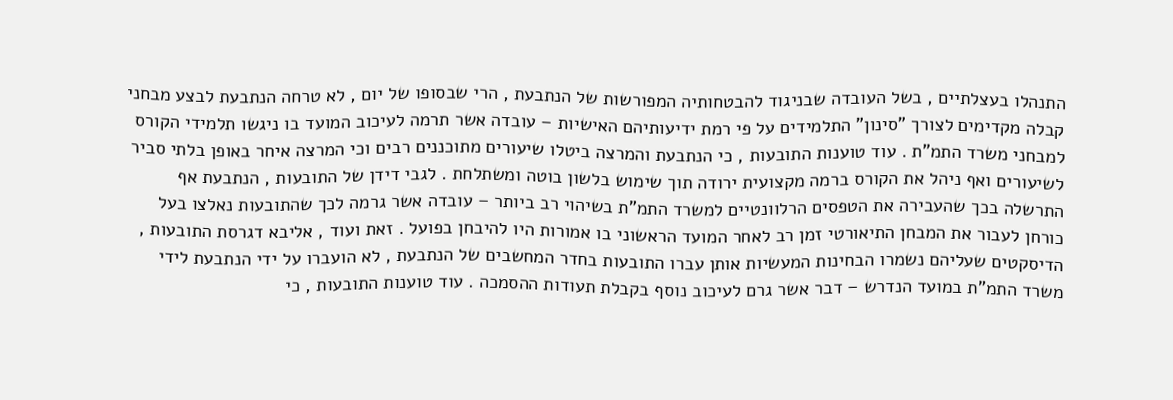התנהלו בעצלתיים , בשל העובדה שבניגוד להבטחותיה המפורשות של הנתבעת , הרי שבסופו של יום , לא טרחה הנתבעת לבצע מבחני קבלה מקדימים לצורך "סינון" התלמידים על פי רמת ידיעותיהם האישיות – עובדה אשר תרמה לעיכוב המועד בו ניגשו תלמידי הקורס למבחני משרד התמ"ת . עוד טוענות התובעות , כי הנתבעת והמרצה ביטלו שיעורים מתוכננים רבים וכי המרצה איחר באופן בלתי סביר לשיעורים ואף ניהל את הקורס ברמה מקצועית ירודה תוך שימוש בלשון בוטה ומשתלחת . לגבי דידן של התובעות , הנתבעת אף התרשלה בכך שהעבירה את הטפסים הרלוונטיים למשרד התמ"ת בשיהוי רב ביותר – עובדה אשר גרמה לכך שהתובעות נאלצו בעל כורחן לעבור את המבחן התיאורטי זמן רב לאחר המועד הראשוני בו אמורות היו להיבחן בפועל . זאת ועוד , אליבא דגרסת התובעות , הדיסקטים שעליהם נשמרו הבחינות המעשיות אותן עברו התובעות בחדר המחשבים של הנתבעת , לא הועברו על ידי הנתבעת לידי משרד התמ"ת במועד הנדרש – דבר אשר גרם לעיכוב נוסף בקבלת תעודות ההסמכה . עוד טוענות התובעות , כי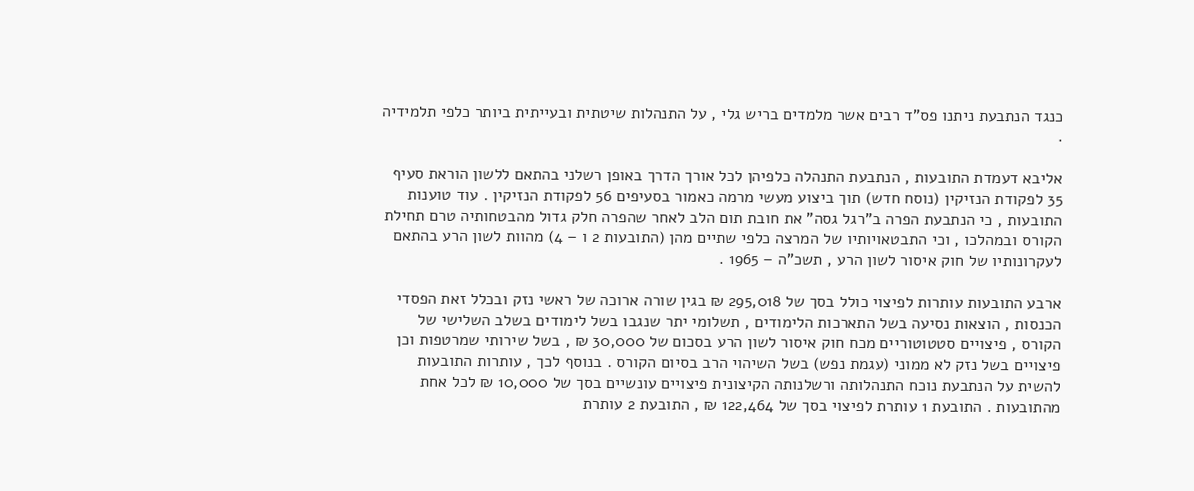כנגד הנתבעת ניתנו פס"ד רבים אשר מלמדים בריש גלי , על התנהלות שיטתית ובעייתית ביותר כלפי תלמידיה .

אליבא דעמדת התובעות , הנתבעת התנהלה כלפיהן לכל אורך הדרך באופן רשלני בהתאם ללשון הוראת סעיף 35 לפקודת הנזיקין (נוסח חדש) תוך ביצוע מעשי מרמה כאמור בסעיפים 56 לפקודת הנזיקין . עוד טוענות התובעות , כי הנתבעת הפרה ב"רגל גסה" את חובת תום הלב לאחר שהפרה חלק גדול מהבטחותיה טרם תחילת הקורס ובמהלכו , וכי התבטאויותיו של המרצה כלפי שתיים מהן (התובעות 2 ו – 4) מהוות לשון הרע בהתאם לעקרונותיו של חוק איסור לשון הרע , תשכ"ה – 1965 .

ארבע התובעות עותרות לפיצוי כולל בסך של 295,018 ₪ בגין שורה ארוכה של ראשי נזק ובכלל זאת הפסדי הכנסות , הוצאות נסיעה בשל התארכות הלימודים , תשלומי יתר שנגבו בשל לימודים בשלב השלישי של הקורס , פיצויים סטטוטוריים מכח חוק איסור לשון הרע בסכום של 30,000 ₪ , בשל שירותי שמרטפות וכן פיצויים בשל נזק לא ממוני (עגמת נפש) בשל השיהוי הרב בסיום הקורס . בנוסף לכך , עותרות התובעות להשית על הנתבעת נוכח התנהלותה ורשלנותה הקיצונית פיצויים עונשיים בסך של 10,000 ₪ לכל אחת מהתובעות . התובעת 1 עותרת לפיצוי בסך של 122,464 ₪ , התובעת 2 עותרת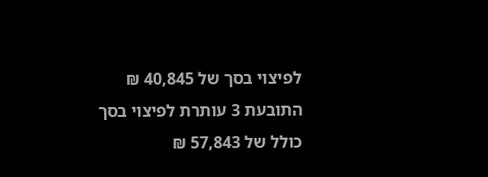לפיצוי בסך של 40,845 ₪ התובעת 3 עותרת לפיצוי בסך כולל של 57,843 ₪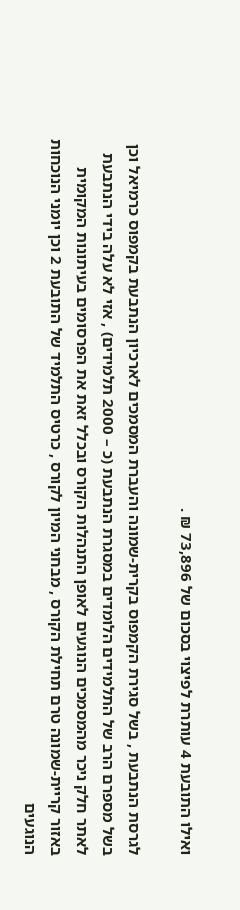ואילו התובעת 4 עותרת לפיצוי בסכום של 73,896 ₪ .

לגרסת הנתבעת , בשל סגירת הקמפוס בקרית-שמונה והעברת המסמכים לארכיון הנתבעת בקמפוס כרמיאל וכן בשל מספרם הרב של התלמידים הלומדים במסגרת הנתבעת (כ – 2000 תלמידים) , אזי לא עלה בידי הנתבעת לאתר חלק ניכר מהמסמכים הנוגעים לאופן התנהלות הקורס ובכלל זאת את הפרסומים בעיתונות המקומית באזור קריית-שמונה טרם תחילת הקורס , מבחני המיון לקורס , כרטיס התלמיד של התובעת 2 וכן יומני הנוכחות הנוגעים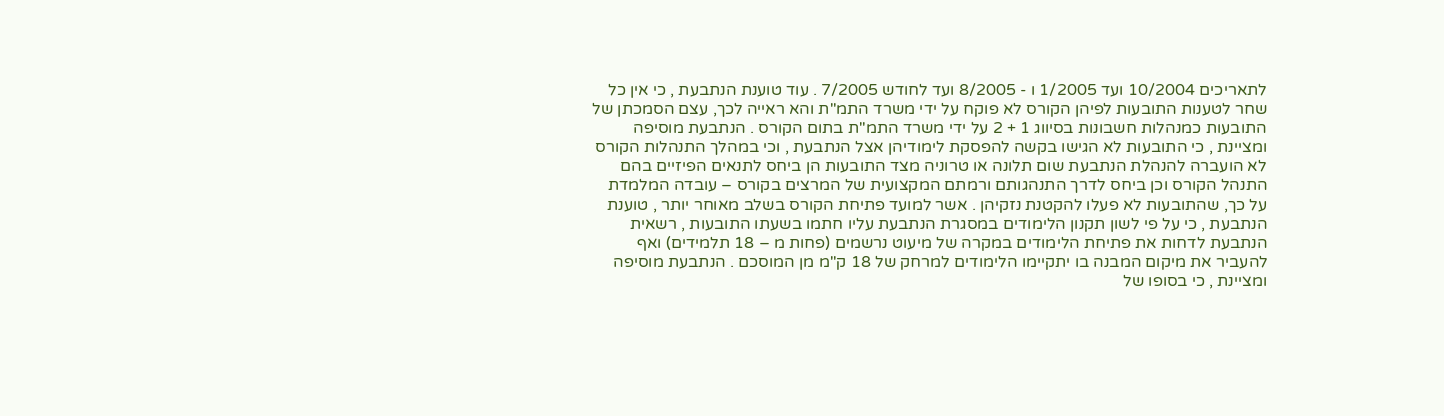לתאריכים 10/2004 ועד 1/2005 ו - 8/2005 ועד לחודש 7/2005 . עוד טוענת הנתבעת , כי אין כל שחר לטענות התובעות לפיהן הקורס לא פוקח על ידי משרד התמ"ת והא ראייה לכך, עצם הסמכתן של התובעות כמנהלות חשבונות בסיווג 1 + 2 על ידי משרד התמ"ת בתום הקורס . הנתבעת מוסיפה ומציינת , כי התובעות לא הגישו בקשה להפסקת לימודיהן אצל הנתבעת , וכי במהלך התנהלות הקורס לא הועברה להנהלת הנתבעת שום תלונה או טרוניה מצד התובעות הן ביחס לתנאים הפיזיים בהם התנהל הקורס וכן ביחס לדרך התנהגותם ורמתם המקצועית של המרצים בקורס – עובדה המלמדת על כך, שהתובעות לא פעלו להקטנת נזקיהן . אשר למועד פתיחת הקורס בשלב מאוחר יותר , טוענת הנתבעת , כי על פי לשון תקנון הלימודים במסגרת הנתבעת עליו חתמו בשעתו התובעות , רשאית הנתבעת לדחות את פתיחת הלימודים במקרה של מיעוט נרשמים (פחות מ – 18 תלמידים) ואף להעביר את מיקום המבנה בו יתקיימו הלימודים למרחק של 18 ק"מ מן המוסכם . הנתבעת מוסיפה ומציינת , כי בסופו של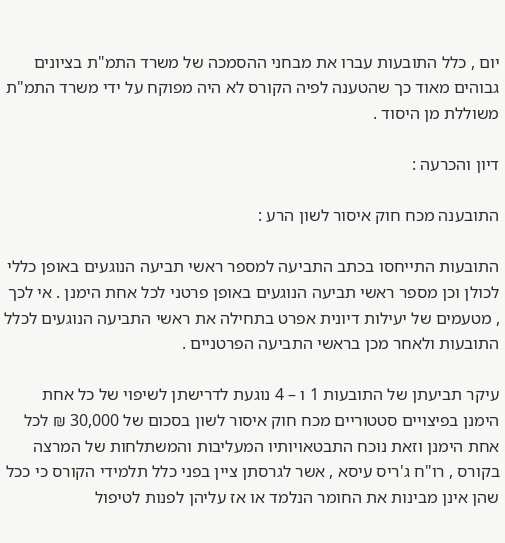יום , כלל התובעות עברו את מבחני ההסמכה של משרד התמ"ת בציונים גבוהים מאוד כך שהטענה לפיה הקורס לא היה מפוקח על ידי משרד התמ"ת משוללת מן היסוד .

דיון והכרעה :

התובענה מכח חוק איסור לשון הרע :

התובעות התייחסו בכתב התביעה למספר ראשי תביעה הנוגעים באופן כללי לכולן וכן מספר ראשי תביעה הנוגעים באופן פרטני לכל אחת הימנן . אי לכך , מטעמים של יעילות דיונית אפרט בתחילה את ראשי התביעה הנוגעים לכלל התובעות ולאחר מכן בראשי התביעה הפרטניים .

עיקר תביעתן של התובעות 1 ו – 4 נוגעת לדרישתן לשיפוי של כל אחת הימנן בפיצויים סטטוריים מכח חוק איסור לשון בסכום של 30,000 ₪ לכל אחת הימנן וזאת נוכח התבטאויותיו המעליבות והמשתלחות של המרצה בקורס , רו"ח ג'ריס עיסא , אשר לגרסתן ציין בפני כלל תלמידי הקורס כי ככל שהן אינן מבינות את החומר הנלמד או אז עליהן לפנות לטיפול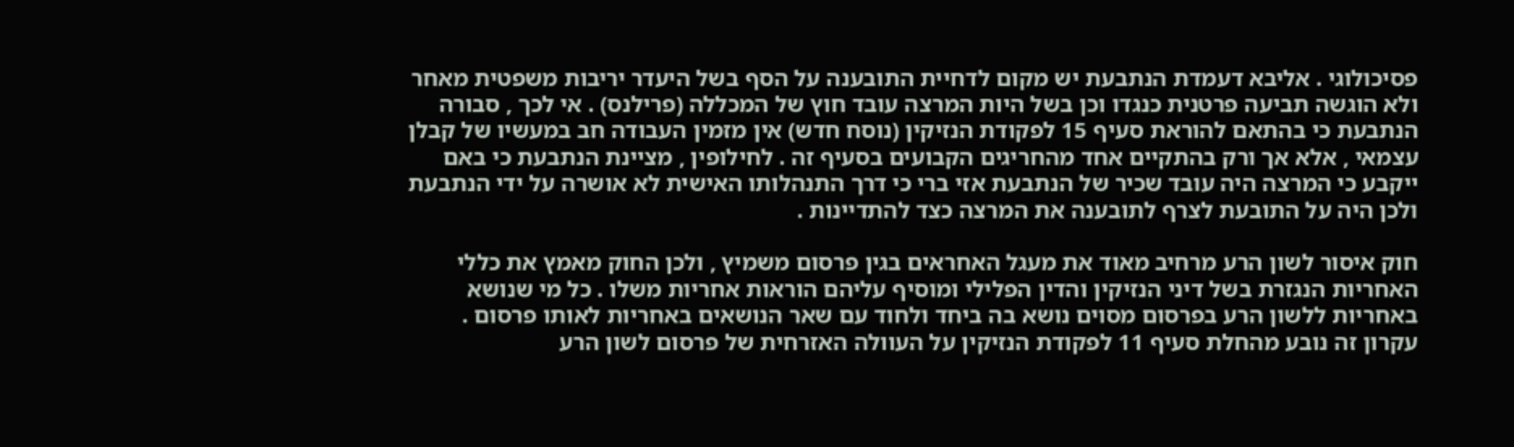פסיכולוגי . אליבא דעמדת הנתבעת יש מקום לדחיית התובענה על הסף בשל היעדר יריבות משפטית מאחר ולא הוגשה תביעה פרטנית כנגדו וכן בשל היות המרצה עובד חוץ של המכללה (פרילנס) . אי לכך , סבורה הנתבעת כי בהתאם להוראת סעיף 15 לפקודת הנזיקין (נוסח חדש) אין מזמין העבודה חב במעשיו של קבלן עצמאי , אלא אך ורק בהתקיים אחד מהחריגים הקבועים בסעיף זה . לחילופין , מציינת הנתבעת כי באם ייקבע כי המרצה היה עובד שכיר של הנתבעת אזי ברי כי דרך התנהלותו האישית לא אושרה על ידי הנתבעת ולכן היה על התובעת לצרף לתובענה את המרצה כצד להתדיינות .

חוק איסור לשון הרע מרחיב מאוד את מעגל האחראים בגין פרסום משמיץ , ולכן החוק מאמץ את כללי האחריות הנגזרת בשל דיני הנזיקין והדין הפלילי ומוסיף עליהם הוראות אחריות משלו . כל מי שנושא באחריות ללשון הרע בפרסום מסוים נושא בה ביחד ולחוד עם שאר הנושאים באחריות לאותו פרסום . עקרון זה נובע מהחלת סעיף 11 לפקודת הנזיקין על העוולה האזרחית של פרסום לשון הרע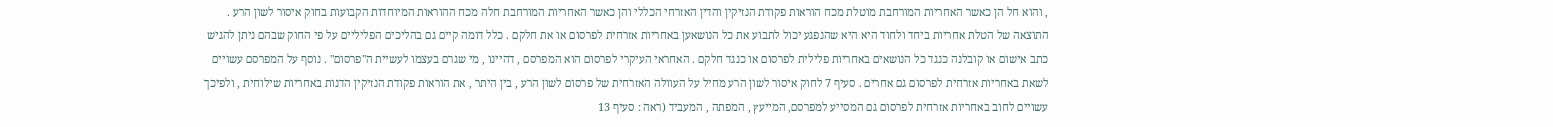, והוא חל הן כאשר האחריות המורחבת מוטלת מכח הוראות פקודת הנזיקין והדין האזרחי הכללי והן כאשר האחריות המורחבת חלה מכח ההוראות המיוחדות הקבועות בחוק איסור לשון הרע . התוצאה של הטלת אחריות ביחד ולחוד היא היא שהנפגע יכול לתבוע את כל הנושאען באחריות אזרחית לפרסום או את חלקם . כלל דומה קיים גם בהליכים הפליליים על פי החוק שבהם ניתן להגיש כתב אישום או קובלנה כנגד כל הנושאים באחריות פלילית לפרסום או כנגד חלקם . האחראי העיקרי לפרסום הוא המפרסם , דהיינו , מי שגרם בעצמו לעשיית ה"פרסום" . נוסף על המפרסם עשויים לשאת באחריות אזרחית לפרסום גם אחרים . סעיף 7 לחוק איסור לשון הרע מחיל על העוולה האזרחית של פרסום לשון הרע , בין היתר , את הוראות פקודת הנזיקין הדנות באחריות שילוחית , ולפיכך עשויים לחוב באחריות אזרחית לפרסום גם המסייע למפרסם, המייעץ , המפתה , המעביד (ראה : סעיף 13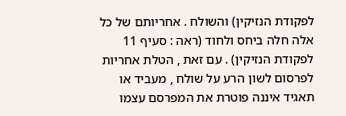לפקודת הנזיקין) והשולח . אחריותם של כל אלה חלה ביחס ולחוד (ראה : סעיף 11 לפקודת הנזיקין) . עם זאת , הטלת אחריות לפרסום לשון הרע על שולח , מעביד או תאגיד איננה פוטרת את המפרסם עצמו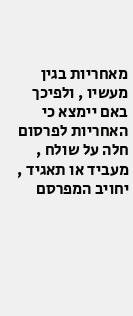מאחריות בגין מעשיו , ולפיכך באם יימצא כי האחריות לפרסום חלה על שולח , מעביד או תאגיד , יחויב המפרסם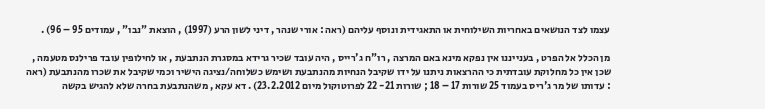עצמו לצד הנושאים באחריות השילוחית או התאגידית ונוסף עליהם (ראה : אורי שנהר , דיני לשון הרע (1997) , הוצאת "נבו" , עמודים 95 – 96) .

מן הכלל אל הפרט , בענייננו אין נפקא מינא באם המרצה , רו"ח ג'רייס , היה עובד שכיר גרידא במסגרת הנתבעת , או לחילופין עובד פרילנס מטעמה , שכן אין כל מחלוקת עובדתית כי ההרצאות ניתנו על ידו שקיבל הנחיות מהנתבעת ושימש כשלוחה/נציגה הישיר וכמי שקיבל את שכרו מהנתבעת (ראה : עדותו של מר ג'ריס בעמוד 25 שורות 17 – 18 ; שורות 21- 22 לפרוטוקול מיום 23.2.2012) . דא עקא , משהנתבעת בחרה שלא להגיש בקשה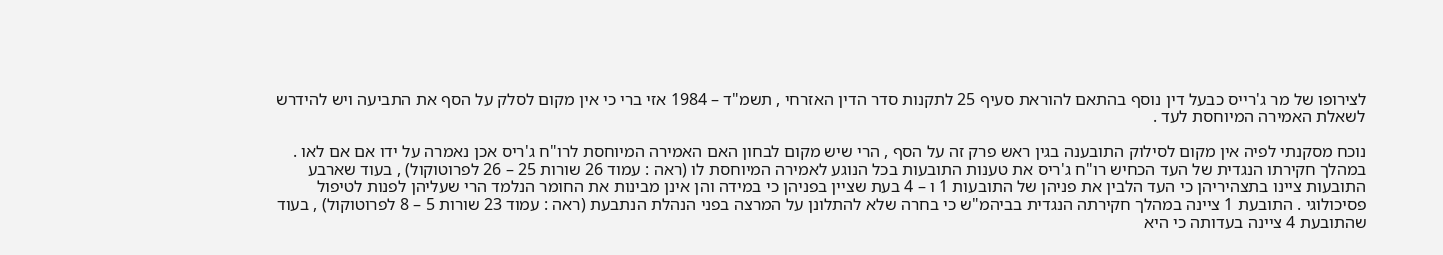לצירופו של מר ג'רייס כבעל דין נוסף בהתאם להוראת סעיף 25 לתקנות סדר הדין האזרחי , תשמ"ד – 1984 אזי ברי כי אין מקום לסלק על הסף את התביעה ויש להידרש לשאלת האמירה המיוחסת לעד .

נוכח מסקנתי לפיה אין מקום לסילוק התובענה בגין ראש פרק זה על הסף , הרי שיש מקום לבחון האם האמירה המיוחסת לרו"ח ג'ריס אכן נאמרה על ידו אם אם לאו . במהלך חקירתו הנגדית של העד הכחיש רו"ח ג'ריס את טענות התובעות בכל הנוגע לאמירה המיוחסת לו (ראה : עמוד 26 שורות 25 – 26 לפרוטוקול) , בעוד שארבע התובעות ציינו בתצהיריהן כי העד הלבין את פניהן של התובעות 1 ו – 4 בעת שציין בפניהן כי במידה והן אינן מבינות את החומר הנלמד הרי שעליהן לפנות לטיפול פסיכולוגי . התובעת 1 ציינה במהלך חקירתה הנגדית בביהמ"ש כי בחרה שלא להתלונן על המרצה בפני הנהלת הנתבעת (ראה : עמוד 23 שורות 5 – 8 לפרוטוקול) , בעוד שהתובעת 4 ציינה בעדותה כי היא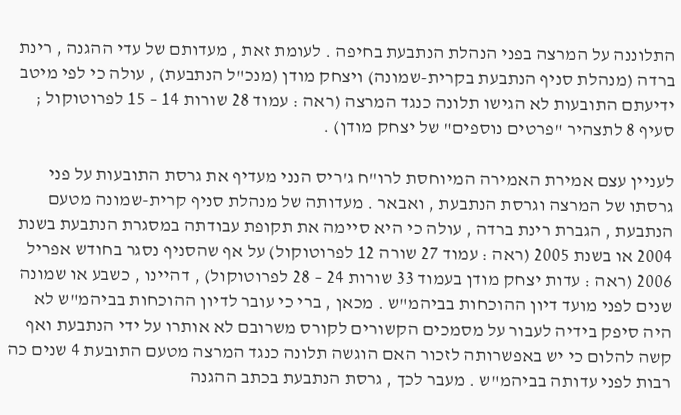התלוננה על המרצה בפני הנהלת הנתבעת בחיפה . לעומת זאת , מעדותם של עדי ההגנה , רינת ברדה (מנהלת סניף הנתבעת בקרית-שמונה) ויצחק מודן (מנכ"ל הנתבעת) , עולה כי לפי מיטב ידיעתם התובעות לא הגישו תלונה כנגד המרצה (ראה : עמוד 28 שורות 14 – 15 לפרוטוקול ; סעיף 8 לתצהיר "פרטים נוספים" של יצחק מודן) .

לעניין עצם אמירת האמירה המיוחסת לרו"ח ג'ריס הנני מעדיף את גרסת התובעות על פני גרסתו של המרצה וגרסת הנתבעת , ואבאר . מעדותה של מנהלת סניף קרית-שמונה מטעם הנתבעת , הגברת רינת ברדה , עולה כי היא סיימה את תקופת עבודתה במסגרת הנתבעת בשנת 2004 או בשנת 2005 (ראה : עמוד 27 שורה 12 לפרוטוקול) על אף שהסניף נסגר בחודש אפריל 2006 (ראה : עדות יצחק מודן בעמוד 33 שורות 24 – 28 לפרוטוקול) , דהיינו , כשבע או שמונה שנים לפני מועד דיון ההוכחות בביהמ"ש . מכאן , ברי כי עובר לדיון ההוכחות בביהמ"ש לא היה סיפק בידיה לעבור על מסמכים הקשורים לקורס משרובם לא אותרו על ידי הנתבעת ואף קשה להלום כי יש באפשרותה לזכור האם הוגשה תלונה כנגד המרצה מטעם התובעת 4 שנים כה רבות לפני עדותה בביהמ"ש . מעבר לכך , גרסת הנתבעת בכתב ההגנה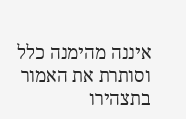איננה מהימנה כלל וסותרת את האמור בתצהירו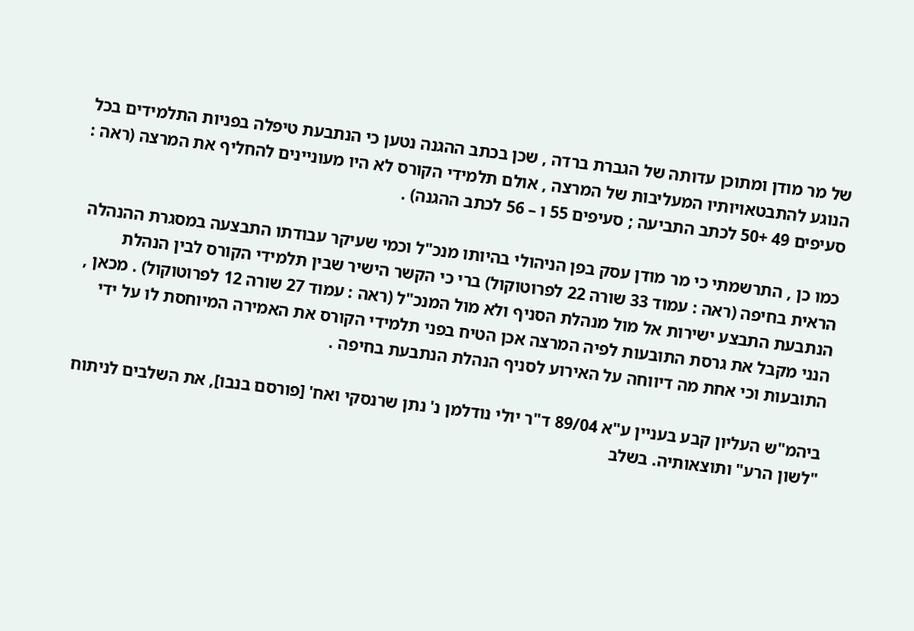של מר מודן ומתוכן עדותה של הגברת ברדה , שכן בכתב ההגנה נטען כי הנתבעת טיפלה בפניות התלמידים בכל הנוגע להתבטאויותיו המעליבות של המרצה , אולם תלמידי הקורס לא היו מעוניינים להחליף את המרצה (ראה : סעיפים 49 +50 לכתב התביעה ; סעיפים 55 ו – 56 לכתב ההגנה) .

כמו כן , התרשמתי כי מר מודן עסק בפן הניהולי בהיותו מנכ"ל וכמי שעיקר עבודתו התבצעה במסגרת ההנהלה הראית בחיפה (ראה : עמוד 33 שורה 22 לפרוטוקול) ברי כי הקשר הישיר שבין תלמידי הקורס לבין הנהלת הנתבעת התבצע ישירות אל מול מנהלת הסניף ולא מול המנכ"ל (ראה : עמוד 27 שורה 12 לפרוטוקול) . מכאן , הנני מקבל את גרסת התובעות לפיה המרצה אכן הטיח בפני תלמידי הקורס את האמירה המיוחסת לו על ידי התובעות וכי אחת מה דיווחה על האירוע לסניף הנהלת הנתבעת בחיפה .

ביהמ"ש העליון קבע בעניין ע"א 89/04 ד"ר יולי נודלמן נ' נתן שרנסקי ואח' [פורסם בנבו], את השלבים לניתוח "לשון הרע" ותוצאותיה. בשלב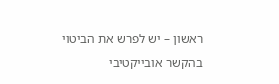ראשון – יש לפרש את הביטוי בהקשר אובייקטיבי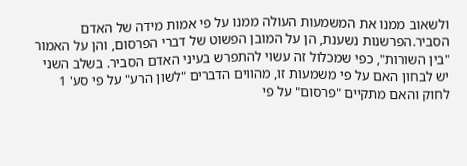ולשאוב ממנו את המשמעות העולה ממנו על פי אמות מידה של האדם הסביר.הפרשנות נשענת, הן על המובן הפשוט של דברי הפרסום, והן על האמור "בין השורות", כפי שמכלול זה עשוי להתפרש בעיני האדם הסביר. בשלב השני יש לבחון האם על פי משמעות זו, מהווים הדברים "לשון הרע" על פי סע' 1 לחוק והאם מתקיים "פרסום" על פי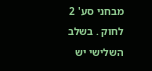מבחני סע' 2 לחוק . בשלב השלישי יש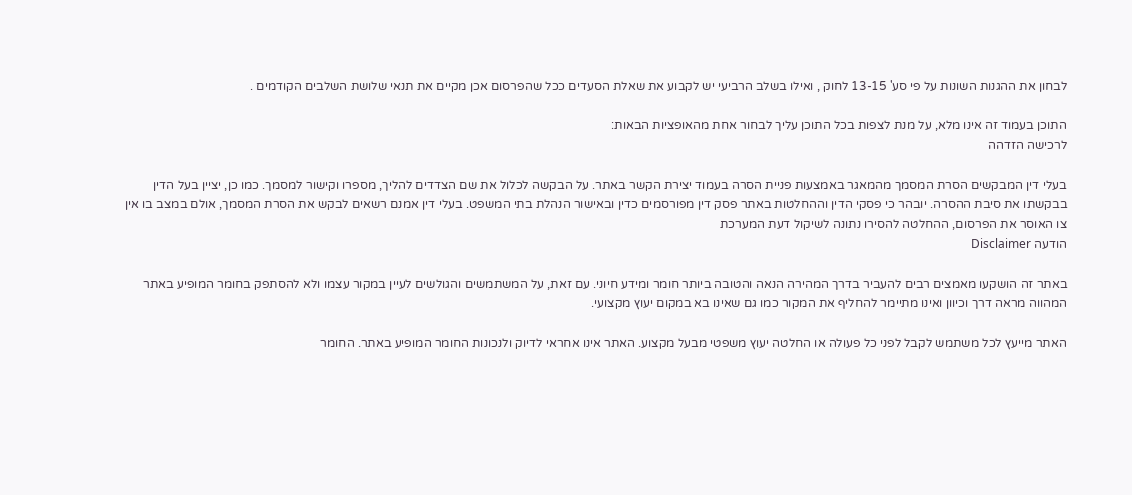לבחון את ההגנות השונות על פי סע' 13-15 לחוק , ואילו בשלב הרביעי יש לקבוע את שאלת הסעדים ככל שהפרסום אכן מקיים את תנאי שלושת השלבים הקודמים .

התוכן בעמוד זה אינו מלא, על מנת לצפות בכל התוכן עליך לבחור אחת מהאופציות הבאות:
לרכישה הזדהה

בעלי דין המבקשים הסרת המסמך מהמאגר באמצעות פניית הסרה בעמוד יצירת הקשר באתר. על הבקשה לכלול את שם הצדדים להליך, מספרו וקישור למסמך. כמו כן, יציין בעל הדין בבקשתו את סיבת ההסרה. יובהר כי פסקי הדין וההחלטות באתר פסק דין מפורסמים כדין ובאישור הנהלת בתי המשפט. בעלי דין אמנם רשאים לבקש את הסרת המסמך, אולם במצב בו אין צו האוסר את הפרסום, ההחלטה להסירו נתונה לשיקול דעת המערכת
הודעה Disclaimer

באתר זה הושקעו מאמצים רבים להעביר בדרך המהירה הנאה והטובה ביותר חומר ומידע חיוני. עם זאת, על המשתמשים והגולשים לעיין במקור עצמו ולא להסתפק בחומר המופיע באתר המהווה מראה דרך וכיוון ואינו מתיימר להחליף את המקור כמו גם שאינו בא במקום יעוץ מקצועי.

האתר מייעץ לכל משתמש לקבל לפני כל פעולה או החלטה יעוץ משפטי מבעל מקצוע. האתר אינו אחראי לדיוק ולנכונות החומר המופיע באתר. החומר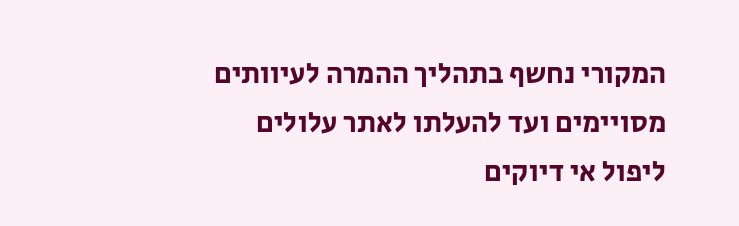המקורי נחשף בתהליך ההמרה לעיוותים מסויימים ועד להעלתו לאתר עלולים ליפול אי דיוקים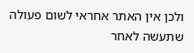ולכן אין האתר אחראי לשום פעולה שתעשה לאחר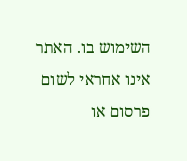השימוש בו. האתר אינו אחראי לשום פרסום או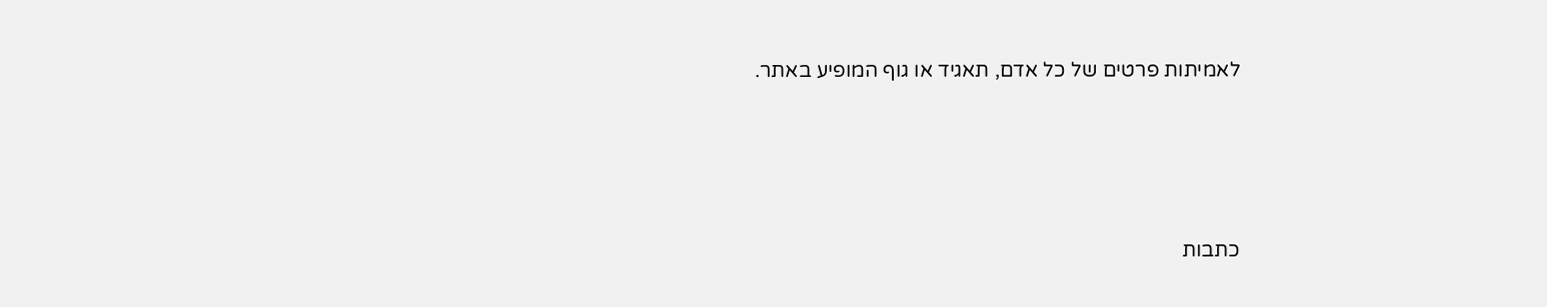לאמיתות פרטים של כל אדם, תאגיד או גוף המופיע באתר.




כתבות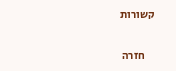קשורות

    חזרה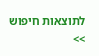לתוצאות חיפוש >>